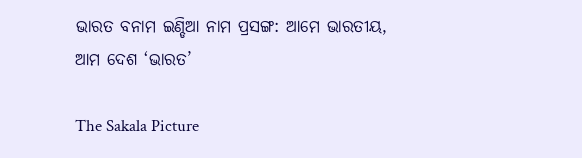ଭାରତ ବନାମ ଇଣ୍ଡିଆ ନାମ ପ୍ରସଙ୍ଗ: ଆମେ ଭାରତୀୟ, ଆମ ଦେଶ ‘ଭାରତ’

The Sakala Picture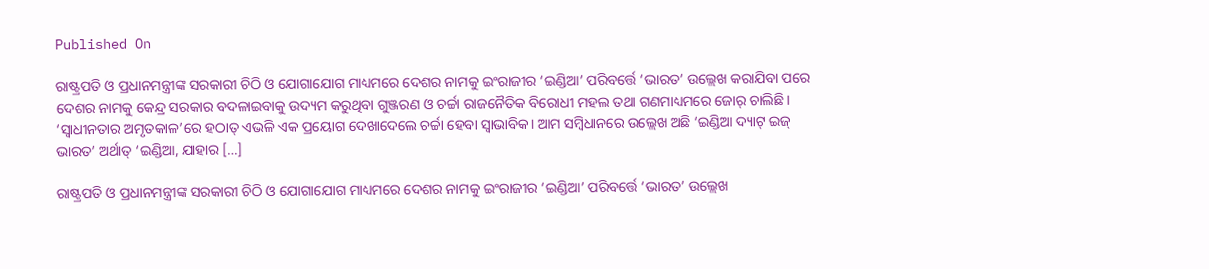Published On

ରାଷ୍ଟ୍ରପତି ଓ ପ୍ରଧାନମନ୍ତ୍ରୀଙ୍କ ସରକାରୀ ଚିଠି ଓ ଯୋଗାଯୋଗ ମାଧ୍ୟମରେ ଦେଶର ନାମକୁ ଇଂରାଜୀର ‘ଇଣ୍ଡିଆ’ ପରିବର୍ତ୍ତେ ‘ଭାରତ’ ଉଲ୍ଲେଖ କରାଯିବା ପରେ ଦେଶର ନାମକୁ କେନ୍ଦ୍ର ସରକାର ବଦଳାଇବାକୁ ଉଦ୍ୟମ କରୁଥିବା ଗୁଞ୍ଜରଣ ଓ ଚର୍ଚ୍ଚା ରାଜନୈତିକ ବିରୋଧୀ ମହଲ ତଥା ଗଣମାଧ୍ୟମରେ ଜୋର୍‌‌ ଚାଲିଛି। ‘ସ୍ୱାଧୀନତାର ଅମୃତକାଳ’ରେ ହଠାତ୍‌‌ ଏଭଳି ଏକ ପ୍ରୟୋଗ ଦେଖାଦେଲେ ଚର୍ଚ୍ଚା ହେବା ସ୍ୱାଭାବିକ। ଆମ ସମ୍ବିଧାନରେ ଉଲ୍ଲେଖ ଅଛି ‘ଇଣ୍ଡିଆ ଦ୍ୟାଟ୍‌‌ ଇଜ୍‌‌ ଭାରତ’ ଅର୍ଥାତ୍‌‌ ‘ଇଣ୍ଡିଆ, ଯାହାର […]

ରାଷ୍ଟ୍ରପତି ଓ ପ୍ରଧାନମନ୍ତ୍ରୀଙ୍କ ସରକାରୀ ଚିଠି ଓ ଯୋଗାଯୋଗ ମାଧ୍ୟମରେ ଦେଶର ନାମକୁ ଇଂରାଜୀର ‘ଇଣ୍ଡିଆ’ ପରିବର୍ତ୍ତେ ‘ଭାରତ’ ଉଲ୍ଲେଖ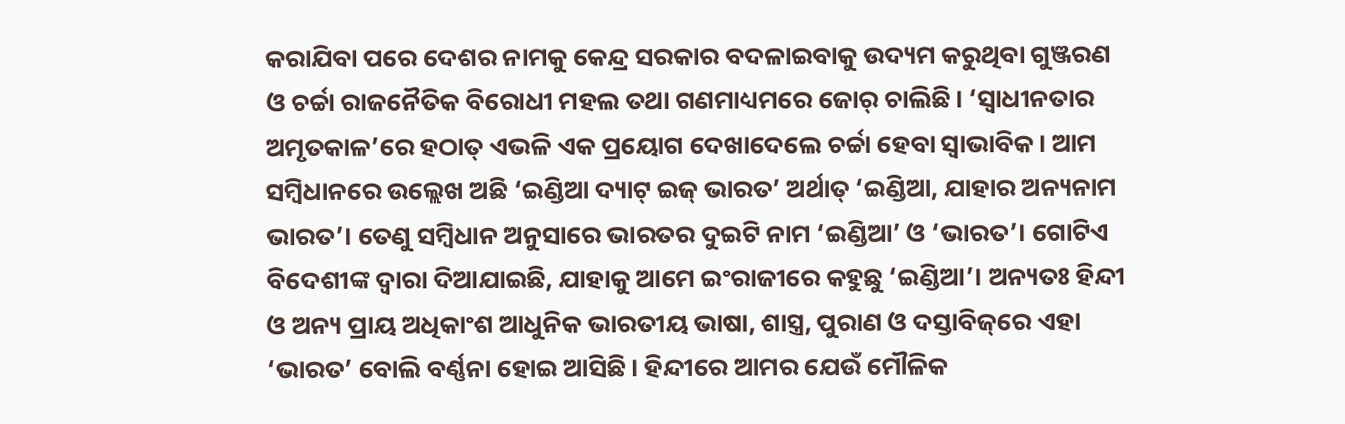କରାଯିବା ପରେ ଦେଶର ନାମକୁ କେନ୍ଦ୍ର ସରକାର ବଦଳାଇବାକୁ ଉଦ୍ୟମ କରୁଥିବା ଗୁଞ୍ଜରଣ ଓ ଚର୍ଚ୍ଚା ରାଜନୈତିକ ବିରୋଧୀ ମହଲ ତଥା ଗଣମାଧ୍ୟମରେ ଜୋର୍‌‌ ଚାଲିଛି। ‘ସ୍ୱାଧୀନତାର ଅମୃତକାଳ’ରେ ହଠାତ୍‌‌ ଏଭଳି ଏକ ପ୍ରୟୋଗ ଦେଖାଦେଲେ ଚର୍ଚ୍ଚା ହେବା ସ୍ୱାଭାବିକ। ଆମ ସମ୍ବିଧାନରେ ଉଲ୍ଲେଖ ଅଛି ‘ଇଣ୍ଡିଆ ଦ୍ୟାଟ୍‌‌ ଇଜ୍‌‌ ଭାରତ’ ଅର୍ଥାତ୍‌‌ ‘ଇଣ୍ଡିଆ, ଯାହାର ଅନ୍ୟନାମ ଭାରତ’। ତେଣୁ ସମ୍ବିଧାନ ଅନୁସାରେ ଭାରତର ଦୁଇଟି ନାମ ‘ଇଣ୍ଡିଆ’ ଓ ‘ଭାରତ’। ଗୋଟିଏ ବିଦେଶୀଙ୍କ ଦ୍ୱାରା ଦିଆଯାଇଛି, ଯାହାକୁ ଆମେ ଇଂରାଜୀରେ କହୁଛୁ ‘ଇଣ୍ଡିଆ’। ଅନ୍ୟତଃ ହିନ୍ଦୀ ଓ ଅନ୍ୟ ପ୍ରାୟ ଅଧିକାଂଶ ଆଧୁନିକ ଭାରତୀୟ ଭାଷା, ଶାସ୍ତ୍ର, ପୁରାଣ ଓ ଦସ୍ତାବିଜ୍‌‌ରେ ଏହା ‘ଭାରତ’ ବୋଲି ବର୍ଣ୍ଣନା ହୋଇ ଆସିଛି। ହିନ୍ଦୀରେ ଆମର ଯେଉଁ ମୌଳିକ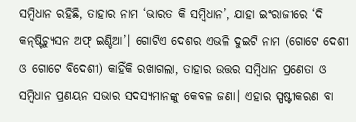ସମ୍ବିଧାନ ରହିଛି, ତାହାର ନାମ ‘ଭାରତ କି ସମ୍ବିଧାନ’, ଯାହା ଇଂରାଜୀରେ ‘ଦି କନ୍‌‌ଷ୍ଟିଚ୍ୟୁସନ ଅଫ୍‌‌ ଇଣ୍ଡିଆ’। ଗୋଟିଏ ଦେଶର ଏଭଳି ଦୁଇଟି ନାମ (ଗୋଟେ ଦେଶୀ ଓ ଗୋଟେ ବିଦେଶୀ) କାହିଁକି ରଖାଗଲା, ତାହାର ଉତ୍ତର ସମ୍ବିଧାନ ପ୍ରଣେତା ଓ ସମ୍ବିଧାନ ପ୍ରଣୟନ ସଭାର ସଦସ୍ୟମାନଙ୍କୁ କେବଳ ଜଣା। ଏହାର ସ୍ପଷ୍ଟୀକରଣ ବା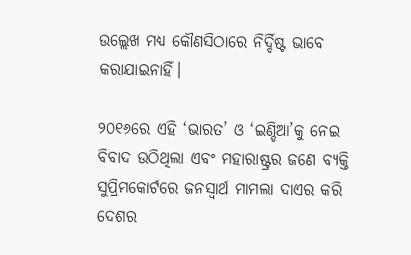ଉଲ୍ଲେଖ ମଧ୍ୟ କୌଣସିଠାରେ ନିର୍ଦ୍ଦିଷ୍ଟ ଭାବେ କରାଯାଇନାହିଁ।

୨୦୧୬ରେ ଏହି ‘ଭାରତ’ ଓ ‘ଇଣ୍ଡିଆ’କୁ ନେଇ ବିବାଦ ଉଠିଥିଲା ଏବଂ ମହାରାଷ୍ଟ୍ରର ଜଣେ ବ୍ୟକ୍ତି ସୁପ୍ରିମକୋର୍ଟରେ ଜନସ୍ୱାର୍ଥ ମାମଲା ଦାଏର କରି ଦେଶର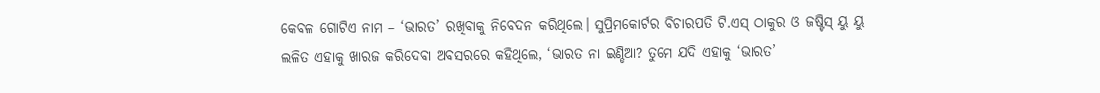କେବଳ ଗୋଟିଏ ନାମ – ‘ଭାରତ’ ରଖିବାକୁ ନିବେଦନ କରିଥିଲେ। ସୁପ୍ରିମକୋର୍ଟର ବିଚାରପତି ଟି.ଏସ୍‌‌ ଠାକୁର ଓ ଜଷ୍ଟିସ୍‌‌ ୟୁ ୟୁ ଲଳିତ ଏହାକୁ ଖାରଜ କରିଦେବା ଅବସରରେ କହିଥିଲେ, ‘ଭାରତ ନା ଇଣ୍ଡିଆ? ତୁମେ ଯଦି ଏହାକୁ ‘ଭାରତ’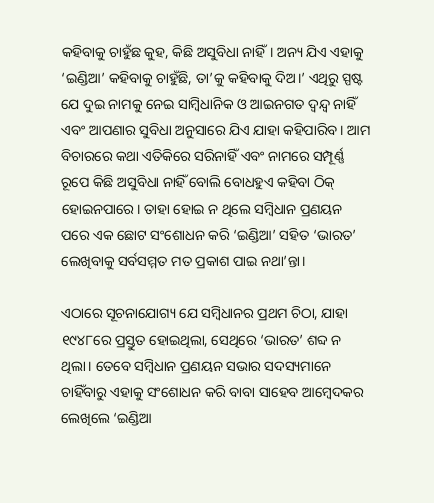କହିବାକୁ ଚାହୁଁଛ କୁହ, କିଛି ଅସୁବିଧା ନାହିଁ। ଅନ୍ୟ ଯିଏ ଏହାକୁ ‘ଇଣ୍ଡିଆ’ କହିବାକୁ ଚାହୁଁଛି, ତା’କୁ କହିବାକୁ ଦିଅ।’ ଏଥିରୁ ସ୍ପଷ୍ଟ ଯେ ଦୁଇ ନାମକୁ ନେଇ ସାମ୍ବିଧାନିକ ଓ ଆଇନଗତ ଦ୍ୱନ୍ଦ୍ୱ ନାହିଁ ଏବଂ ଆପଣାର ସୁବିଧା ଅନୁସାରେ ଯିଏ ଯାହା କହିପାରିବ। ଆମ ବିଚାରରେ କଥା ଏତିକିରେ ସରିନାହିଁ ଏବଂ ନାମରେ ସମ୍ପୂର୍ଣ୍ଣ ରୂପେ କିଛି ଅସୁବିଧା ନାହିଁ ବୋଲି ବୋଧହୁଏ କହିବା ଠିକ୍‌‌ ହୋଇନପାରେ। ତାହା ହୋଇ ନ ଥିଲେ ସମ୍ବିଧାନ ପ୍ରଣୟନ ପରେ ଏକ ଛୋଟ ସଂଶୋଧନ କରି ‘ଇଣ୍ଡିଆ’ ସହିତ ‘ଭାରତ’ ଲେଖିବାକୁ ସର୍ବସମ୍ମତ ମତ ପ୍ରକାଶ ପାଇ ନଥା’ନ୍ତା।

ଏଠାରେ ସୂଚନାଯୋଗ୍ୟ ଯେ ସମ୍ବିଧାନର ପ୍ରଥମ ଚିଠା, ଯାହା ୧୯୪୮ରେ ପ୍ରସ୍ତୁତ ହୋଇଥିଲା, ସେଥିରେ ‘ଭାରତ’ ଶବ୍ଦ ନ ଥିଲା। ତେବେ ସମ୍ବିଧାନ ପ୍ରଣୟନ ସଭାର ସଦସ୍ୟମାନେ ଚାହିଁବାରୁ ଏହାକୁ ସଂଶୋଧନ କରି ବାବା ସାହେବ ଆମ୍ବେଦକର ଲେଖିଲେ ‘ଇଣ୍ଡିଆ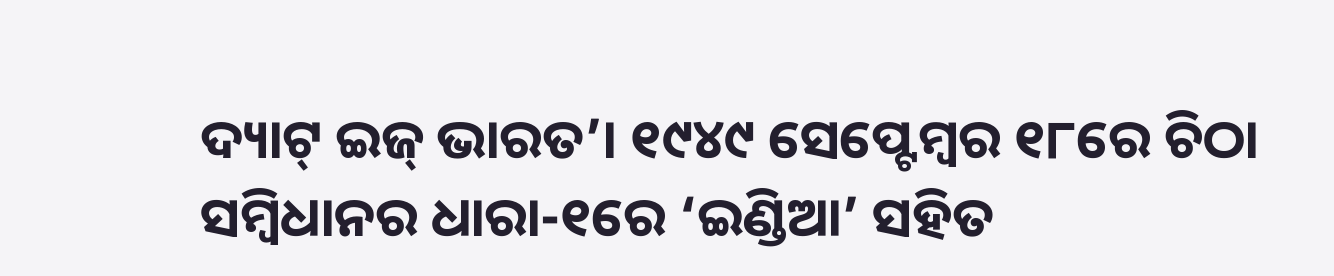ଦ୍ୟାଟ୍‌‌ ଇଜ୍‌‌ ଭାରତ’। ୧୯୪୯ ସେପ୍ଟେମ୍ବର ୧୮ରେ ଚିଠା ସମ୍ବିଧାନର ଧାରା-୧ରେ ‘ଇଣ୍ଡିଆ’ ସହିତ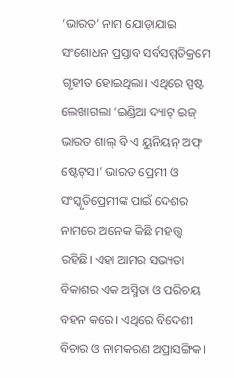‘ଭାରତ’ ନାମ ଯୋଡ଼ାଯାଇ ସଂଶୋଧନ ପ୍ରସ୍ତାବ ସର୍ବସମ୍ମତିକ୍ରମେ ଗୃହୀତ ହୋଇଥିଲା। ଏଥିରେ ସ୍ପଷ୍ଟ ଲେଖାଗଲା ‘ଇଣ୍ଡିଆ ଦ୍ୟାଟ୍‌‌ ଇଜ୍‌‌ ଭାରତ ଶାଲ୍‌‌ ବି ଏ ୟୁନିୟନ୍‌‌ ଅଫ୍‌‌ ଷ୍ଟେଟ୍‌‌ସ।’ ଭାରତ ପ୍ରେମୀ ଓ ସଂସ୍କୃତିପ୍ରେମୀଙ୍କ ପାଇଁ ଦେଶର ନାମରେ ଅନେକ କିଛି ମହତ୍ତ୍ୱ ରହିଛି। ଏହା ଆମର ସଭ୍ୟତା ବିକାଶର ଏକ ଅସ୍ମିତା ଓ ପରିଚୟ ବହନ କରେ। ଏଥିରେ ବିଦେଶୀ ବିଚାର ଓ ନାମକରଣ ଅପ୍ରାସଙ୍ଗିକ।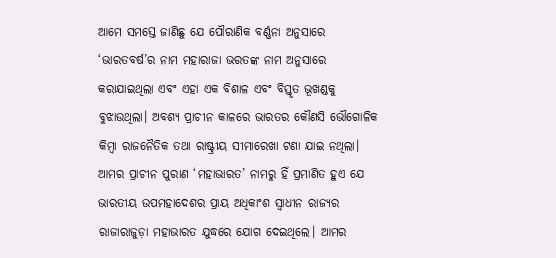ଆମେ ସମସ୍ତେ ଜାଣିଛୁ ଯେ ପୌରାଣିକ ବର୍ଣ୍ଣନା ଅନୁସାରେ ‘ଭାରତବର୍ଷ’ର ନାମ ମହାରାଜା ଭରତଙ୍କ ନାମ ଅନୁସାରେ କରାଯାଇଥିଲା ଏବଂ ଏହା ଏକ ବିଶାଳ ଏବଂ ବିସ୍ତୃତ ଭୂଖଣ୍ଡକୁ ବୁଝାଉଥିଲା। ଅବଶ୍ୟ ପ୍ରାଚୀନ କାଳରେ ଭାରତର କୌଣସି ଭୌଗୋଳିକ କିମ୍ବା ରାଜନୈତିକ ତଥା ରାଷ୍ଟ୍ରୀୟ ସୀମାରେଖା ଟଣା ଯାଇ ନଥିଲା। ଆମର ପ୍ରାଚୀନ ପୁରାଣ ‘ମହାଭାରତ’ ନାମରୁ ହିଁ ପ୍ରମାଣିତ ହୁଏ ଯେ ଭାରତୀୟ ଉପମହାଦେଶର ପ୍ରାୟ ଅଧିକାଂଶ ସ୍ୱାଧୀନ ରାଜ୍ୟର ରାଜାରାଜୁଡ଼ା ମହାଭାରତ ଯୁଦ୍ଧରେ ଯୋଗ ଦେଇଥିଲେ। ଆମର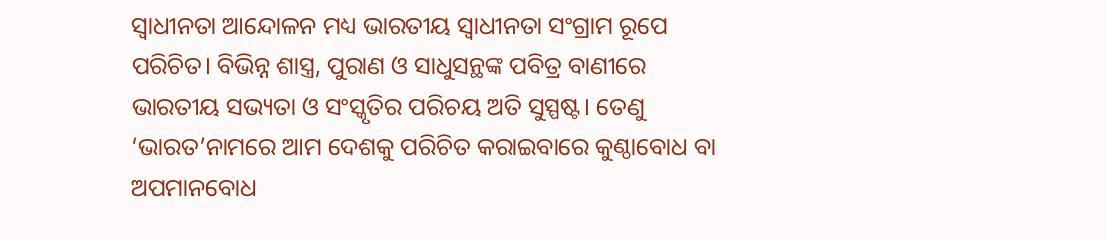ସ୍ୱାଧୀନତା ଆନ୍ଦୋଳନ ମଧ୍ୟ ଭାରତୀୟ ସ୍ୱାଧୀନତା ସଂଗ୍ରାମ ରୂପେ ପରିଚିତ। ବିଭିନ୍ନ ଶାସ୍ତ୍ର, ପୁରାଣ ଓ ସାଧୁସନ୍ଥଙ୍କ ପବିତ୍ର ବାଣୀରେ ଭାରତୀୟ ସଭ୍ୟତା ଓ ସଂସ୍କୃତିର ପରିଚୟ ଅତି ସୁସ୍ପଷ୍ଟ। ତେଣୁ ‘ଭାରତ’ନାମରେ ଆମ ଦେଶକୁ ପରିଚିତ କରାଇବାରେ କୁଣ୍ଠାବୋଧ ବା ଅପମାନବୋଧ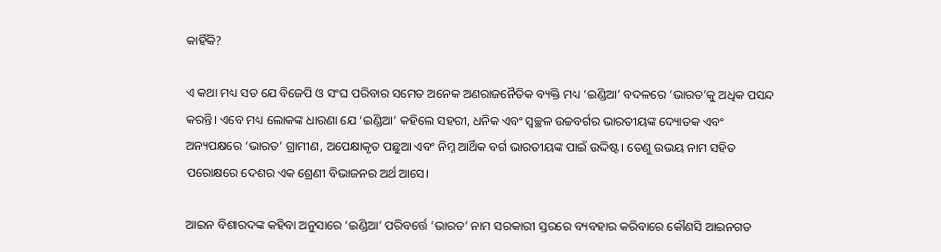କାହିଁକି?

ଏ କଥା ମଧ୍ୟ ସତ ଯେ ବିଜେପି ଓ ସଂଘ ପରିବାର ସମେତ ଅନେକ ଅଣରାଜନୈତିକ ବ୍ୟକ୍ତି ମଧ୍ୟ ‘ଇଣ୍ଡିଆ’ ବଦଳରେ ‘ଭାରତ’କୁ ଅଧିକ ପସନ୍ଦ କରନ୍ତି। ଏବେ ମଧ୍ୟ ଲୋକଙ୍କ ଧାରଣା ଯେ ‘ଇଣ୍ଡିଆ’ କହିଲେ ସହରୀ, ଧନିକ ଏବଂ ସ୍ୱଚ୍ଛଳ ଉଚ୍ଚବର୍ଗର ଭାରତୀୟଙ୍କ ଦ୍ୟୋତକ ଏବଂ ଅନ୍ୟପକ୍ଷରେ ‘ଭାରତ’ ଗ୍ରାମୀଣ, ଅପେକ୍ଷାକୃତ ପଛୁଆ ଏବଂ ନିମ୍ନ ଆର୍ଥିକ ବର୍ଗ ଭାରତୀୟଙ୍କ ପାଇଁ ଉଦ୍ଦିଷ୍ଟ। ତେଣୁ ଉଭୟ ନାମ ସହିତ ପରୋକ୍ଷରେ ଦେଶର ଏକ ଶ୍ରେଣୀ ବିଭାଜନର ଅର୍ଥ ଆସେ।

ଆଇନ ବିଶାରଦଙ୍କ କହିବା ଅନୁସାରେ ‘ଇଣ୍ଡିଆ’ ପରିବର୍ତ୍ତେ ‘ଭାରତ’ ନାମ ସରକାରୀ ସ୍ତରରେ ବ୍ୟବହାର କରିବାରେ କୌଣସି ଆଇନଗତ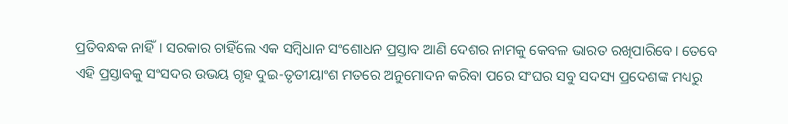ପ୍ରତିବନ୍ଧକ ନାହିଁ। ସରକାର ଚାହିଁଲେ ଏକ ସମ୍ବିଧାନ ସଂଶୋଧନ ପ୍ରସ୍ତାବ ଆଣି ଦେଶର ନାମକୁ କେବଳ ଭାରତ ରଖିପାରିବେ। ତେବେ ଏହି ପ୍ରସ୍ତାବକୁ ସଂସଦର ଉଭୟ ଗୃହ ଦୁଇ-ତୃତୀୟାଂଶ ମତରେ ଅନୁମୋଦନ କରିବା ପରେ ସଂଘର ସବୁ ସଦସ୍ୟ ପ୍ରଦେଶଙ୍କ ମଧ୍ୟରୁ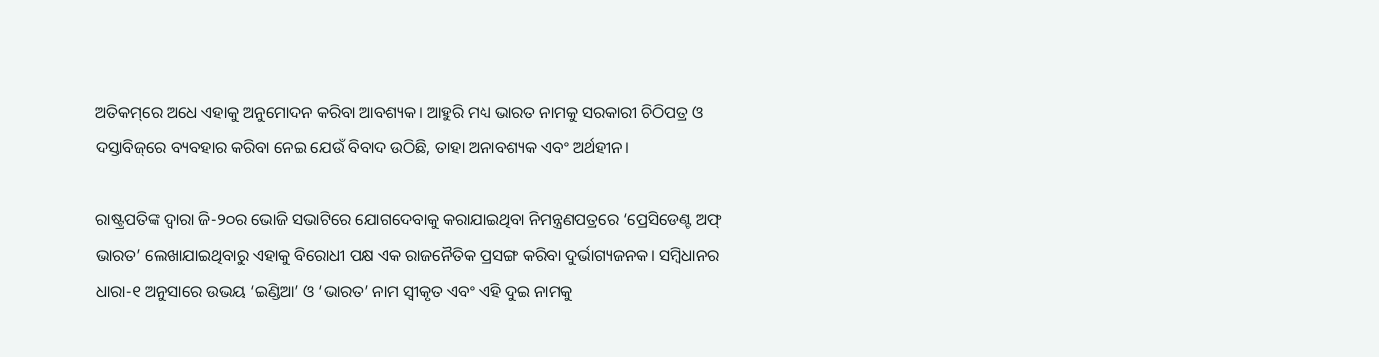ଅତିକମ୍‌‌ରେ ଅଧେ ଏହାକୁ ଅନୁମୋଦନ କରିବା ଆବଶ୍ୟକ। ଆହୁରି ମଧ୍ୟ ଭାରତ ନାମକୁ ସରକାରୀ ଚିଠିପତ୍ର ଓ ଦସ୍ତାବିଜ୍‌‌ରେ ବ୍ୟବହାର କରିବା ନେଇ ଯେଉଁ ବିବାଦ ଉଠିଛି, ତାହା ଅନାବଶ୍ୟକ ଏବଂ ଅର୍ଥହୀନ।

ରାଷ୍ଟ୍ରପତିଙ୍କ ଦ୍ୱାରା ଜି-୨୦ର ଭୋଜି ସଭାଟିରେ ଯୋଗଦେବାକୁ କରାଯାଇଥିବା ନିମନ୍ତ୍ରଣପତ୍ରରେ ‘ପ୍ରେସିଡେଣ୍ଟ ଅଫ୍‌‌ ଭାରତ’ ଲେଖାଯାଇଥିବାରୁ ଏହାକୁ ବିରୋଧୀ ପକ୍ଷ ଏକ ରାଜନୈତିକ ପ୍ରସଙ୍ଗ କରିବା ଦୁର୍ଭାଗ୍ୟଜନକ। ସମ୍ବିଧାନର ଧାରା-୧ ଅନୁସାରେ ଉଭୟ ‘ଇଣ୍ଡିଆ’ ଓ ‘ଭାରତ’ ନାମ ସ୍ୱୀକୃତ ଏବଂ ଏହି ଦୁଇ ନାମକୁ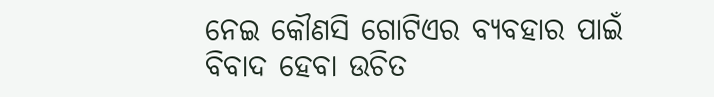ନେଇ କୌଣସି ଗୋଟିଏର ବ୍ୟବହାର ପାଇଁ ବିବାଦ ହେବା ଉଚିତ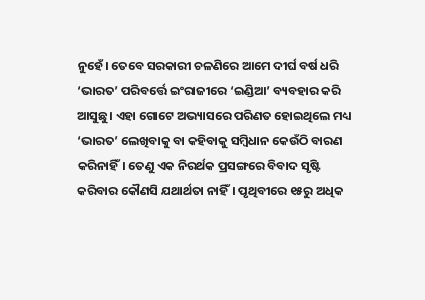ନୁହେଁ। ତେବେ ସରକାରୀ ଚଳଣିରେ ଆମେ ଦୀର୍ଘ ବର୍ଷ ଧରି ‘ଭାରତ’ ପରିବର୍ତ୍ତେ ଇଂରାଜୀରେ ‘ଇଣ୍ଡିଆ’ ବ୍ୟବହାର କରି ଆସୁଛୁ। ଏହା ଗୋଟେ ଅଭ୍ୟାସରେ ପରିଣତ ହୋଇଥିଲେ ମଧ୍ୟ ‘ଭାରତ’ ଲେଖିବାକୁ ବା କହିବାକୁ ସମ୍ବିଧାନ କେଉଁଠି ବାରଣ କରିନାହିଁ। ତେଣୁ ଏକ ନିରର୍ଥକ ପ୍ରସଙ୍ଗରେ ବିବାଦ ସୃଷ୍ଟି କରିବାର କୌଣସି ଯଥାର୍ଥତା ନାହିଁ। ପୃଥିବୀରେ ୧୫ରୁ ଅଧିକ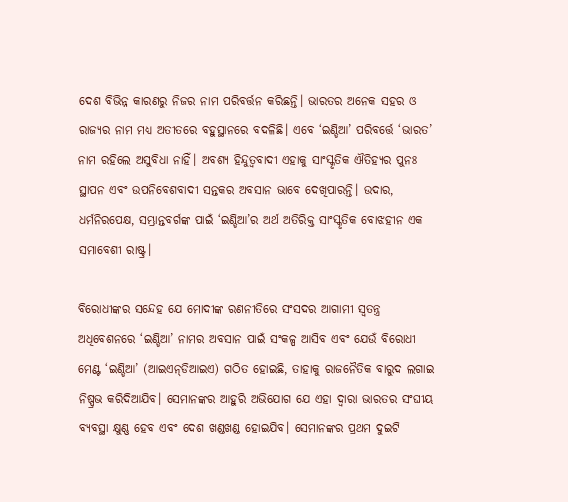ଦେଶ ବିଭିନ୍ନ କାରଣରୁ ନିଜର ନାମ ପରିବର୍ତ୍ତନ କରିଛନ୍ତି। ଭାରତର ଅନେକ ସହର ଓ ରାଜ୍ୟର ନାମ ମଧ୍ୟ ଅତୀତରେ ବହୁସ୍ଥାନରେ ବଦଳିଛି। ଏବେ ‘ଇଣ୍ଡିଆ’ ପରିବର୍ତ୍ତେ ‘ଭାରତ’ ନାମ ରହିଲେ ଅସୁବିଧା ନାହିଁ। ଅବଶ୍ୟ ହିନ୍ଦୁତ୍ୱବାଦୀ ଏହାକୁ ସାଂସ୍କୃତିକ ଐତିହ୍ୟର ପୁନଃ ସ୍ଥାପନ ଏବଂ ଉପନିବେଶବାଦୀ ସନ୍ତକର ଅବସାନ ଭାବେ ଦେଖିପାରନ୍ତି। ଉଦାର, ଧର୍ମନିରପେକ୍ଷ, ସମ୍ଭ୍ରାନ୍ତବର୍ଗଙ୍କ ପାଇଁ ‘ଇଣ୍ଡିଆ’ର ଅର୍ଥ ଅତିରିକ୍ତ ସାଂସ୍କୃତିକ ବୋଝହୀନ ଏକ ସମାବେଶୀ ରାଷ୍ଟ୍ର।

ବିରୋଧୀଙ୍କର ସନ୍ଦେହ ଯେ ମୋଦୀଙ୍କ ରଣନୀତିରେ ସଂସଦର ଆଗାମୀ ସ୍ୱତନ୍ତ୍ର ଅଧିବେଶନରେ ‘ଇଣ୍ଡିଆ’ ନାମର ଅବସାନ ପାଇଁ ସଂକଳ୍ପ ଆସିବ ଏବଂ ଯେଉଁ ବିରୋଧୀ ମେଣ୍ଟ ‘ଇଣ୍ଡିଆ’ (ଆଇଏନ୍‌‌ଡିଆଇଏ) ଗଠିତ ହୋଇଛି, ତାହାକୁ ରାଜନୈତିକ ବାରୁଦ ଲଗାଇ ନିଷ୍ପ୍ରଭ କରିଦିଆଯିବ। ସେମାନଙ୍କର ଆହୁରି ଅଭିଯୋଗ ଯେ ଏହା ଦ୍ୱାରା ଭାରତର ସଂଘୀୟ ବ୍ୟବସ୍ଥା କ୍ଷୁଣ୍ଣ ହେବ ଏବଂ ଦେଶ ଖଣ୍ଡଖଣ୍ଡ ହୋଇଯିବ। ସେମାନଙ୍କର ପ୍ରଥମ ଦୁଇଟି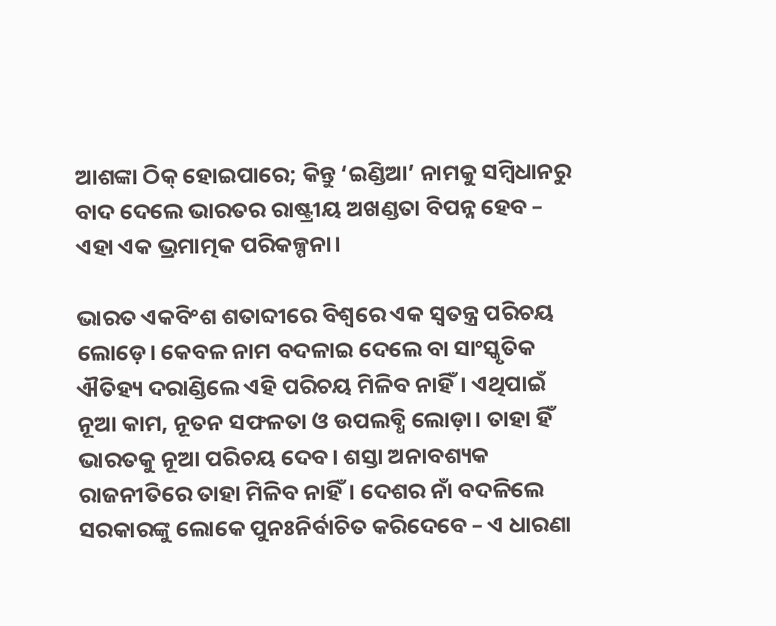ଆଶଙ୍କା ଠିକ୍‌‌ ହୋଇପାରେ; କିନ୍ତୁ ‘ଇଣ୍ଡିଆ’ ନାମକୁ ସମ୍ବିଧାନରୁ ବାଦ ଦେଲେ ଭାରତର ରାଷ୍ଟ୍ରୀୟ ଅଖଣ୍ଡତା ବିପନ୍ନ ହେବ – ଏହା ଏକ ଭ୍ରମାତ୍ମକ ପରିକଳ୍ପନା।

ଭାରତ ଏକବିଂଶ ଶତାବ୍ଦୀରେ ବିଶ୍ୱରେ ଏକ ସ୍ୱତନ୍ତ୍ର ପରିଚୟ ଲୋଡ଼େ। କେବଳ ନାମ ବଦଳାଇ ଦେଲେ ବା ସାଂସ୍କୃତିକ ଐତିହ୍ୟ ଦରାଣ୍ଡିଲେ ଏହି ପରିଚୟ ମିଳିବ ନାହିଁ। ଏଥିପାଇଁ ନୂଆ କାମ, ନୂତନ ସଫଳତା ଓ ଉପଲବ୍ଧି ଲୋଡ଼ା। ତାହା ହିଁ ଭାରତକୁ ନୂଆ ପରିଚୟ ଦେବ। ଶସ୍ତା ଅନାବଶ୍ୟକ ରାଜନୀତିରେ ତାହା ମିଳିବ ନାହିଁ। ଦେଶର ନାଁ ବଦଳିଲେ ସରକାରଙ୍କୁ ଲୋକେ ପୁନଃନିର୍ବାଚିତ କରିଦେବେ – ଏ ଧାରଣା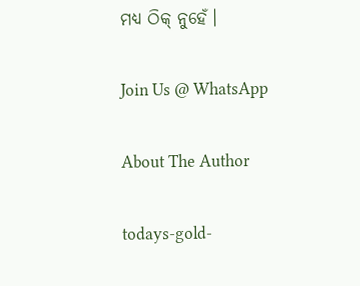ମଧ୍ୟ ଠିକ୍‌‌ ନୁହେଁ।

Join Us @ WhatsApp

About The Author

todays-gold-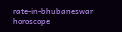rate-in-bhubaneswar
horoscope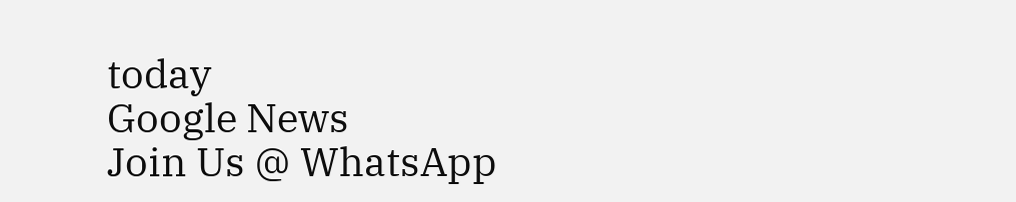today
Google News
Join Us @ WhatsApp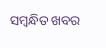ସମ୍ବନ୍ଧିତ ଖବର